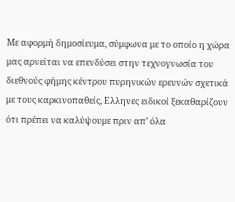Με αφορμή δημοσίευμα, σύμφωνα με το οποίο η χώρα μας αρνείται να επενδύσει στην τεχνογνωσία του διεθνούς φήμης κέντρου πυρηνικών ερευνών σχετικά με τους καρκινοπαθείς, Ελληνες ειδικοί ξεκαθαρίζουν ότι πρέπει να καλύψουμε πριν απ’ όλα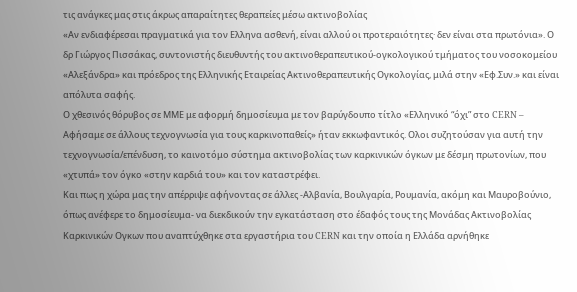τις ανάγκες μας στις άκρως απαραίτητες θεραπείες μέσω ακτινοβολίας
«Αν ενδιαφέρεσαι πραγματικά για τον Ελληνα ασθενή, είναι αλλού οι προτεραιότητες· δεν είναι στα πρωτόνια». Ο δρ Γιώργος Πισσάκας, συντονιστής διευθυντής του ακτινοθεραπευτικού-ογκολογικού τμήματος του νοσοκομείου «Αλεξάνδρα» και πρόεδρος της Ελληνικής Εταιρείας Ακτινοθεραπευτικής Ογκολογίας, μιλά στην «Εφ.Συν.» και είναι απόλυτα σαφής.
Ο χθεσινός θόρυβος σε ΜΜΕ με αφορμή δημοσίευμα με τον βαρύγδουπο τίτλο «Ελληνικό “όχι” στο CERN – Αφήσαμε σε άλλους τεχνογνωσία για τους καρκινοπαθείς» ήταν εκκωφαντικός. Ολοι συζητούσαν για αυτή την τεχνογνωσία/επένδυση, το καινοτόμο σύστημα ακτινοβολίας των καρκινικών όγκων με δέσμη πρωτονίων, που «χτυπά» τον όγκο «στην καρδιά του» και τον καταστρέφει.
Και πως η χώρα μας την απέρριψε αφήνοντας σε άλλες -Αλβανία, Βουλγαρία, Ρουμανία, ακόμη και Μαυροβούνιο, όπως ανέφερε το δημοσίευμα- να διεκδικούν την εγκατάσταση στο έδαφός τους της Μονάδας Ακτινοβολίας Καρκινικών Ογκων που αναπτύχθηκε στα εργαστήρια του CERN και την οποία η Ελλάδα αρνήθηκε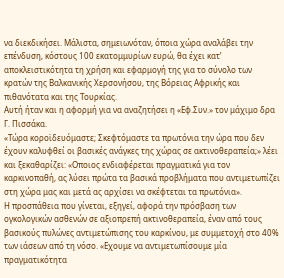να διεκδικήσει. Μάλιστα, σημειωνόταν, όποια χώρα αναλάβει την επένδυση, κόστους 100 εκατομμυρίων ευρώ, θα έχει κατ’ αποκλειστικότητα τη χρήση και εφαρμογή της για το σύνολο των κρατών της Βαλκανικής Χερσονήσου, της Βόρειας Αφρικής και πιθανότατα και της Τουρκίας.
Αυτή ήταν και η αφορμή για να αναζητήσει η «Εφ.Συν.» τον μάχιμο δρα Γ. Πισσάκα.
«Τώρα κοροϊδευόμαστε; Σκεφτόμαστε τα πρωτόνια την ώρα που δεν έχουν καλυφθεί οι βασικές ανάγκες της χώρας σε ακτινοθεραπεία;» λέει και ξεκαθαρίζει: «Οποιος ενδιαφέρεται πραγματικά για τον καρκινοπαθή, ας λύσει πρώτα τα βασικά προβλήματα που αντιμετωπίζει στη χώρα μας και μετά ας αρχίσει να σκέφτεται τα πρωτόνια».
Η προσπάθεια που γίνεται, εξηγεί, αφορά την πρόσβαση των ογκολογικών ασθενών σε αξιοπρεπή ακτινοθεραπεία, έναν από τους βασικούς πυλώνες αντιμετώπισης του καρκίνου, με συμμετοχή στο 40% των ιάσεων από τη νόσο. «Εχουμε να αντιμετωπίσουμε μία πραγματικότητα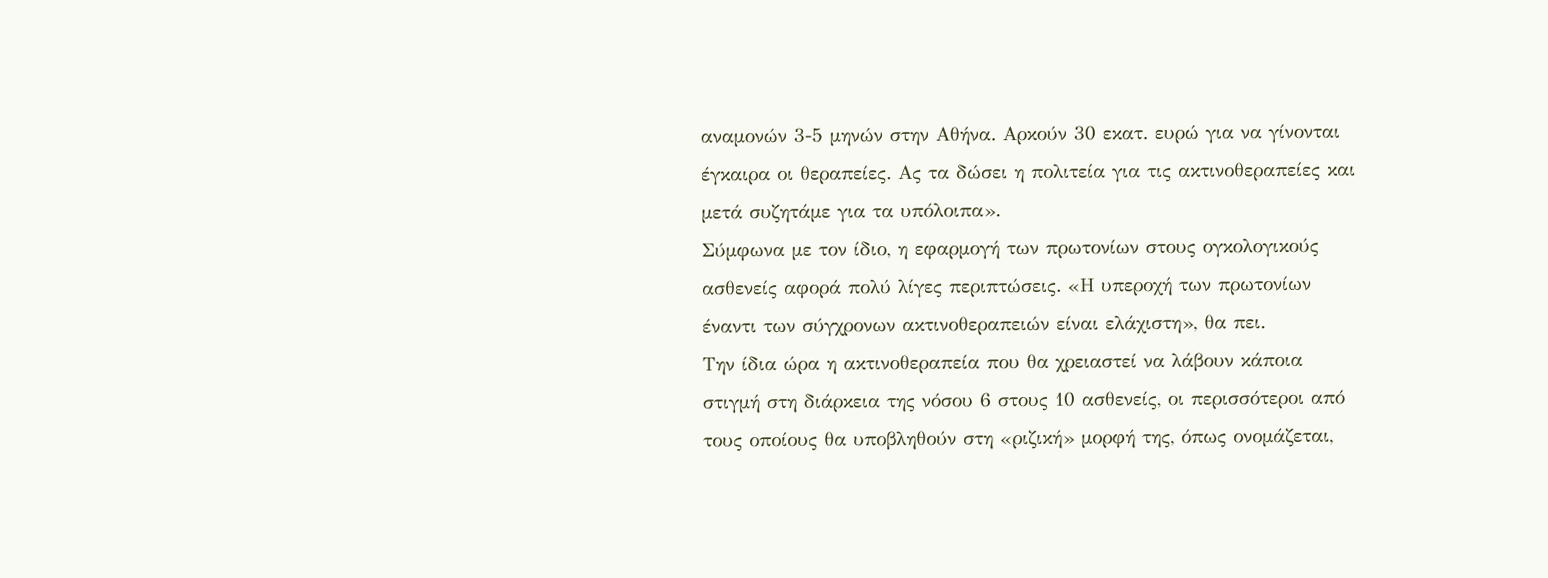αναμονών 3-5 μηνών στην Αθήνα. Αρκούν 30 εκατ. ευρώ για να γίνονται έγκαιρα οι θεραπείες. Ας τα δώσει η πολιτεία για τις ακτινοθεραπείες και μετά συζητάμε για τα υπόλοιπα».
Σύμφωνα με τον ίδιο, η εφαρμογή των πρωτονίων στους ογκολογικούς ασθενείς αφορά πολύ λίγες περιπτώσεις. «Η υπεροχή των πρωτονίων έναντι των σύγχρονων ακτινοθεραπειών είναι ελάχιστη», θα πει.
Την ίδια ώρα η ακτινοθεραπεία που θα χρειαστεί να λάβουν κάποια στιγμή στη διάρκεια της νόσου 6 στους 10 ασθενείς, οι περισσότεροι από τους οποίους θα υποβληθούν στη «ριζική» μορφή της, όπως ονομάζεται,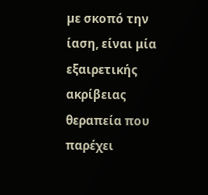µε σκοπό την ίαση, είναι μία εξαιρετικής ακρίβειας θεραπεία που παρέχει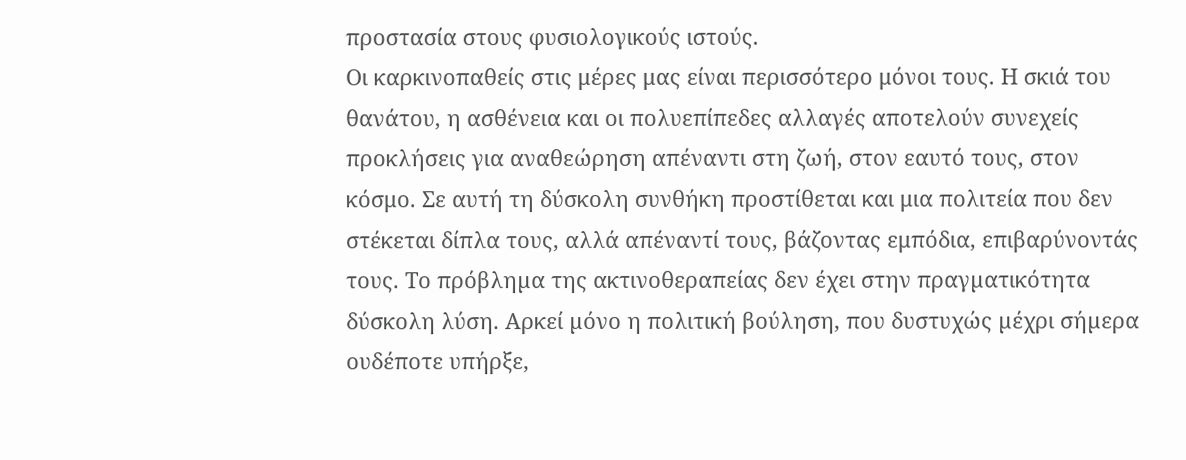προστασία στους φυσιολογικούς ιστούς.
Οι καρκινοπαθείς στις μέρες μας είναι περισσότερο μόνοι τους. Η σκιά του θανάτου, η ασθένεια και οι πολυεπίπεδες αλλαγές αποτελούν συνεχείς προκλήσεις για αναθεώρηση απέναντι στη ζωή, στον εαυτό τους, στον κόσμο. Σε αυτή τη δύσκολη συνθήκη προστίθεται και μια πολιτεία που δεν στέκεται δίπλα τους, αλλά απέναντί τους, βάζοντας εμπόδια, επιβαρύνοντάς τους. Το πρόβληµα της ακτινοθεραπείας δεν έχει στην πραγµατικότητα δύσκολη λύση. Αρκεί µόνο η πολιτική βούληση, που δυστυχώς µέχρι σήµερα ουδέποτε υπήρξε,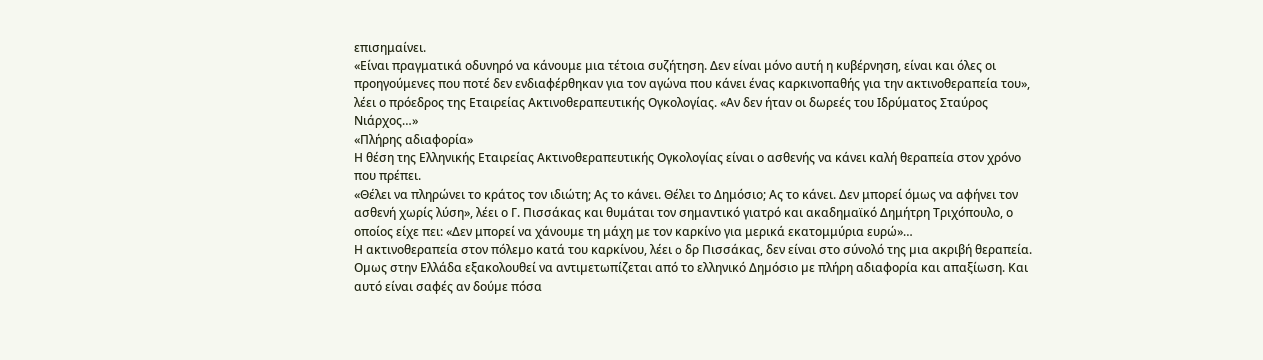επισημαίνει.
«Είναι πραγματικά οδυνηρό να κάνουμε μια τέτοια συζήτηση. Δεν είναι μόνο αυτή η κυβέρνηση, είναι και όλες οι προηγούμενες που ποτέ δεν ενδιαφέρθηκαν για τον αγώνα που κάνει ένας καρκινοπαθής για την ακτινοθεραπεία του», λέει ο πρόεδρος της Εταιρείας Ακτινοθεραπευτικής Ογκολογίας. «Αν δεν ήταν οι δωρεές του Ιδρύματος Σταύρος Νιάρχος…»
«Πλήρης αδιαφορία»
Η θέση της Ελληνικής Εταιρείας Ακτινοθεραπευτικής Ογκολογίας είναι ο ασθενής να κάνει καλή θεραπεία στον χρόνο που πρέπει.
«Θέλει να πληρώνει το κράτος τον ιδιώτη; Ας το κάνει. Θέλει το Δημόσιο; Ας το κάνει. Δεν μπορεί όμως να αφήνει τον ασθενή χωρίς λύση», λέει ο Γ. Πισσάκας και θυμάται τον σημαντικό γιατρό και ακαδημαϊκό Δημήτρη Τριχόπουλο, ο οποίος είχε πει: «Δεν μπορεί να χάνουμε τη μάχη με τον καρκίνο για μερικά εκατομμύρια ευρώ»…
Η ακτινοθεραπεία στον πόλεµο κατά του καρκίνου, λέει o δρ Πισσάκας, δεν είναι στο σύνολό της µια ακριβή θεραπεία. Οµως στην Ελλάδα εξακολουθεί να αντιµετωπίζεται από το ελληνικό Δηµόσιο µε πλήρη αδιαφορία και απαξίωση. Και αυτό είναι σαφές αν δούµε πόσα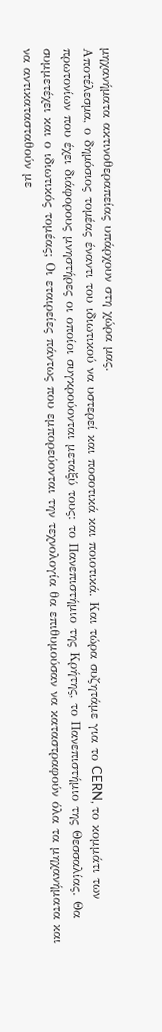µηχανήµατα ακτινοθεραπείας υπάρχουν στη χώρα µας.
Αποτέλεσµα, ο δηµόσιος τοµέας έναντι του ιδιωτικού να υστερεί και ποσοτικά και ποιοτικά. Και τώρα συζητάμε για το CERN, το κομμάτι των πρωτονίων που έχει διάφορους μνηστήρες οι οποίοι συγκρούονται μεταξύ τους: το Πανεπιστήμιο της Κρήτης, το Πανεπιστήμιο της Θεσσαλίας. Θα συμμετέχει και ο ιδιωτικός τομέας; Οι εταιρείες πάντως που εμπορεύονται την τεχνολογία θα επιθυμούσαν να καταστραφούν όλα τα μηχανήματα και να αντικατασταθούν με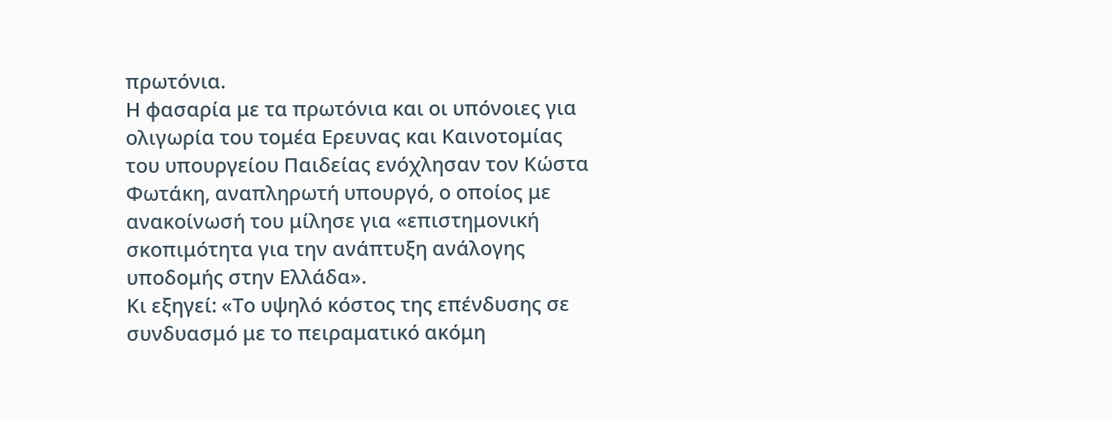πρωτόνια.
Η φασαρία με τα πρωτόνια και οι υπόνοιες για ολιγωρία του τομέα Ερευνας και Καινοτομίας του υπουργείου Παιδείας ενόχλησαν τον Κώστα Φωτάκη, αναπληρωτή υπουργό, ο οποίος με ανακοίνωσή του μίλησε για «επιστημονική σκοπιμότητα για την ανάπτυξη ανάλογης υποδομής στην Ελλάδα».
Κι εξηγεί: «Το υψηλό κόστος της επένδυσης σε συνδυασμό με το πειραματικό ακόμη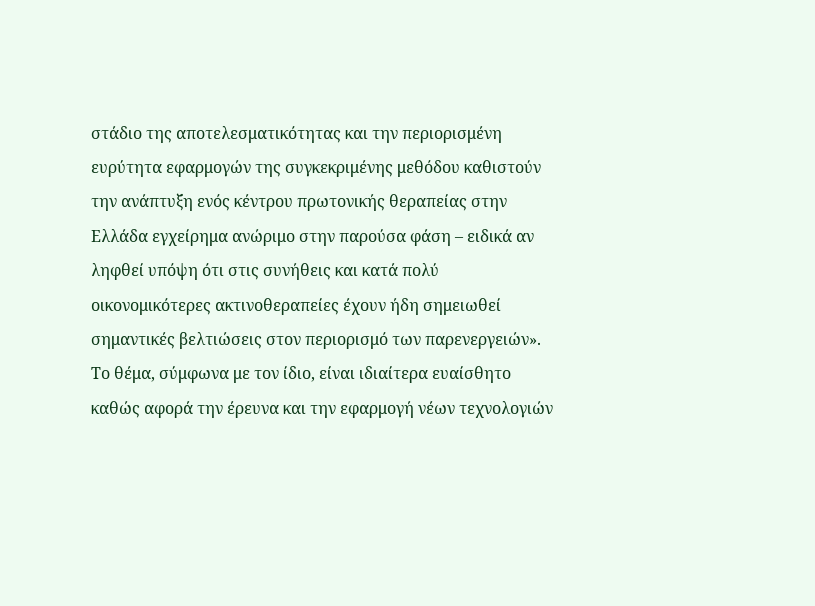στάδιο της αποτελεσματικότητας και την περιορισμένη ευρύτητα εφαρμογών της συγκεκριμένης μεθόδου καθιστούν την ανάπτυξη ενός κέντρου πρωτονικής θεραπείας στην Ελλάδα εγχείρημα ανώριμο στην παρούσα φάση – ειδικά αν ληφθεί υπόψη ότι στις συνήθεις και κατά πολύ οικονομικότερες ακτινοθεραπείες έχουν ήδη σημειωθεί σημαντικές βελτιώσεις στον περιορισμό των παρενεργειών».
Το θέμα, σύμφωνα με τον ίδιο, είναι ιδιαίτερα ευαίσθητο καθώς αφορά την έρευνα και την εφαρμογή νέων τεχνολογιών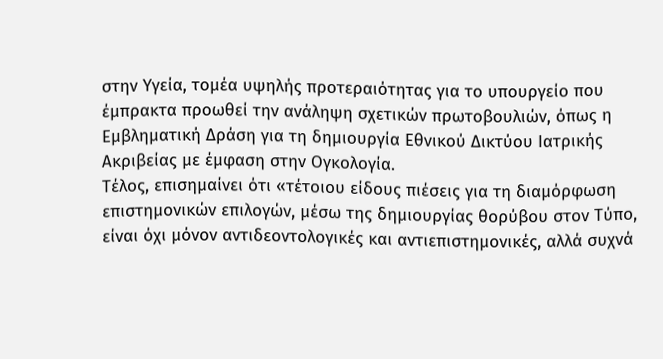στην Υγεία, τομέα υψηλής προτεραιότητας για το υπουργείο που έμπρακτα προωθεί την ανάληψη σχετικών πρωτοβουλιών, όπως η Εμβληματική Δράση για τη δημιουργία Εθνικού Δικτύου Ιατρικής Ακριβείας με έμφαση στην Ογκολογία.
Τέλος, επισημαίνει ότι «τέτοιου είδους πιέσεις για τη διαμόρφωση επιστημονικών επιλογών, μέσω της δημιουργίας θορύβου στον Τύπο, είναι όχι μόνον αντιδεοντολογικές και αντιεπιστημονικές, αλλά συχνά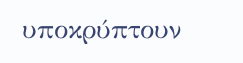υποκρύπτουν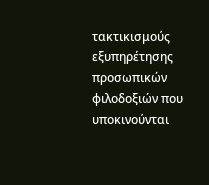τακτικισμούς εξυπηρέτησης προσωπικών φιλοδοξιών που υποκινούνται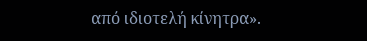από ιδιοτελή κίνητρα».